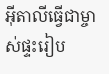អ៊ីតាលីធ្វើជាម្ចាស់ផ្ទះរៀប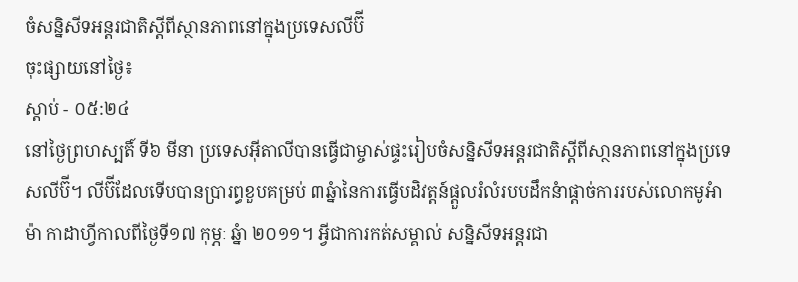ចំសន្និសីទអន្តរជាតិស្តីពីស្ថានភាពនៅក្នុងប្រទេសលីប៊ី
ចុះផ្សាយនៅថ្ងៃ៖
ស្តាប់ - ០៥:២៤
នៅថ្ងៃព្រហស្បតិ៍ ទី៦ មីនា ប្រទេសអ៊ីតាលីបានធ្វើជាម្ចាស់ផ្ទះរៀបចំសន្និសីទអន្តរជាតិស្តីពីសា្ថនភាពនៅក្នុងប្រទេសលីប៊ី។ លីប៊ីដែលទើបបានប្រារព្ធខួបគម្រប់ ៣ឆ្នំានៃការធ្វើបដិវត្តន៍ផ្តួលរំលំរបបដឹកនំាផ្តាច់ការរបស់លោកមូអំាម៉ា កាដាហ្វីកាលពីថ្ងៃទី១៧ កុម្ភៈ ឆ្នំា ២០១១។ អ្វីជាការកត់សម្គាល់ សន្និសីទអន្តរជា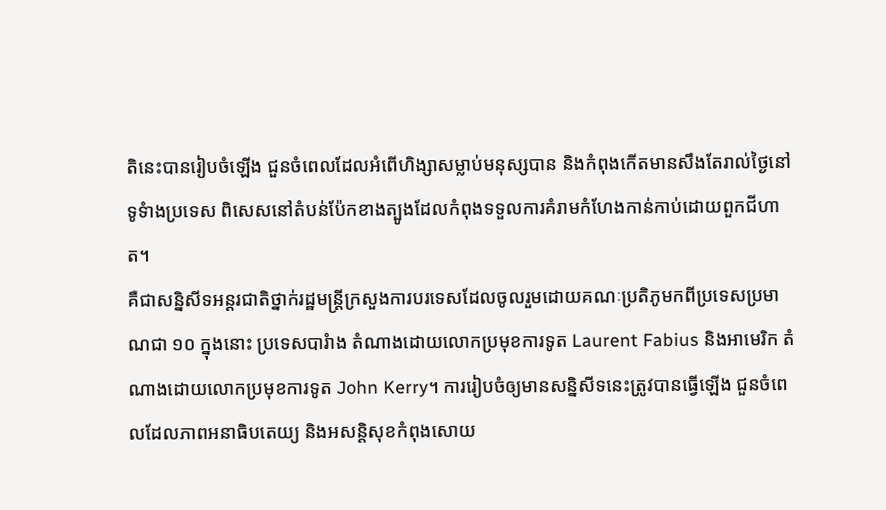តិនេះបានរៀបចំឡើង ជួនចំពេលដែលអំពើហិង្សាសម្លាប់មនុស្សបាន និងកំពុងកើតមានសឹងតែរាល់ថ្ងៃនៅទូទំាងប្រទេស ពិសេសនៅតំបន់ប៉ែកខាងត្បូងដែលកំពុងទទួលការគំរាមកំហែងកាន់កាប់ដោយពួកជីហាត។
គឺជាសន្និសីទអន្តរជាតិថ្នាក់រដ្ឋមន្រ្តីក្រសួងការបរទេសដែលចូលរួមដោយគណៈប្រតិភូមកពីប្រទេសប្រមាណជា ១០ ក្នុងនោះ ប្រទេសបារំាង តំណាងដោយលោកប្រមុខការទូត Laurent Fabius និងអាមេរិក តំណាងដោយលោកប្រមុខការទូត John Kerry។ ការរៀបចំឲ្យមានសន្និសីទនេះត្រូវបានធ្វើឡើង ជួនចំពេលដែលភាពអនាធិបតេយ្យ និងអសន្តិសុខកំពុងសោយ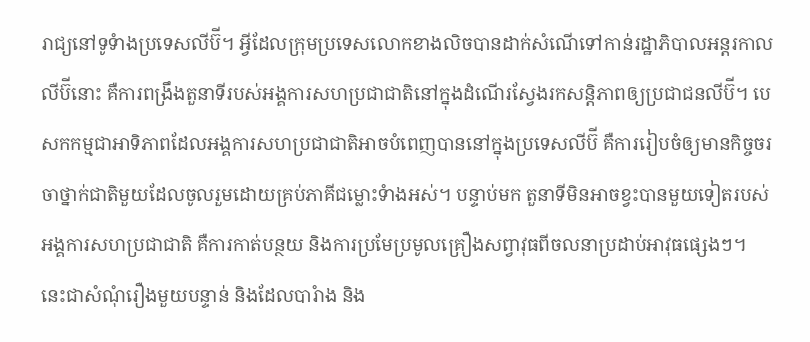រាជ្យនៅទូទំាងប្រទេសលីប៊ី។ អ្វីដែលក្រុមប្រទេសលោកខាងលិចបានដាក់សំណើទៅកាន់រដ្ឋាភិបាលអន្តរកាលលីប៊ីនោះ គឺការពង្រឹងតួនាទីរបស់អង្គការសហប្រជាជាតិនៅក្នុងដំណើរស្វែងរកសន្តិភាពឲ្យប្រជាជនលីប៊ី។ បេសកកម្មជាអាទិភាពដែលអង្គការសហប្រជាជាតិអាចបំពេញបាននៅក្នុងប្រទេសលីប៊ី គឺការរៀបចំឲ្យមានកិច្ចចរចាថ្នាក់ជាតិមួយដែលចូលរួមដោយគ្រប់ភាគីជម្លោះទំាងអស់។ បន្ទាប់មក តួនាទីមិនអាចខ្វះបានមួយទៀតរបស់អង្គការសហប្រជាជាតិ គឺការកាត់បន្ថយ និងការប្រមែប្រមូលគ្រឿងសព្វាវុធពីចលនាប្រដាប់អាវុធផ្សេងៗ។ នេះជាសំណុំរឿងមួយបន្ទាន់ និងដែលបារំាង និង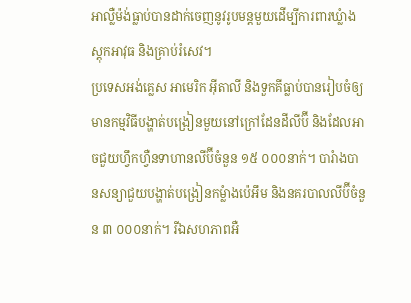អាល្លឺម៉ង់ធ្លាប់បានដាក់ចេញនូវរូបមន្តមួយដើម្បីការពារឃ្លំាងស្តុកអាវុធ និងគ្រាប់រំសេវ។
ប្រទេសអង់គ្លេស អាមេរិក អ៊ីតាលី និងទួកគីធ្លាប់បានរៀបចំឲ្យមានកម្មវិធីបង្ហាត់បង្រៀនមួយនៅក្រៅដែនដីលីប៊ី និងដែលអាចជួយហ្វឹកហ្វឺនទាហានលីប៊ីចំនួន ១៥ ០០០នាក់។ បារំាងបានសន្យាជួយបង្ហាត់បង្រៀនកម្លំាងប៉េអឹម និងនគរបាលលីប៊ីចំនួន ៣ ០០០នាក់។ រីឯសហភាពអឺ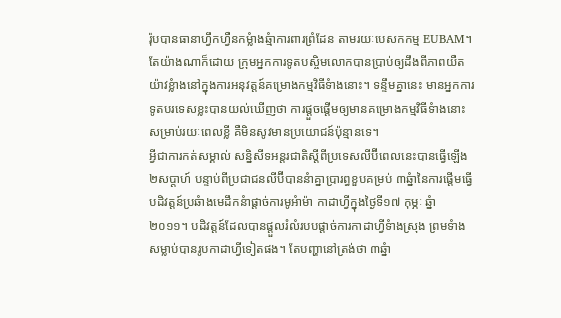រ៉ុបបានធានាហ្វឹកហ្វឺនកម្លំាងឆ្មំាការពារព្រំដែន តាមរយៈបេសកកម្ម EUBAM។ តែយ៉ាងណាក៏ដោយ ក្រុមអ្នកការទូតបស្ចិមលោកបានប្រាប់ឲ្យដឹងពីភាពយឺតយ៉ាវខ្លំាងនៅក្នុងការអនុវត្តន៍គម្រោងកម្មវិធីទំាងនោះ។ ទន្ទឹមគ្នានេះ មានអ្នកការទូតបរទេសខ្លះបានយល់ឃើញថា ការផ្តួចផ្តើមឲ្យមានគម្រោងកម្មវិធីទំាងនោះសម្រាប់រយៈពេលខ្លី គឺមិនសូវមានប្រយោជន៍ប៉ុន្មានទេ។
អ្វីជាការកត់សម្គាល់ សន្និសីទអន្តរជាតិស្តីពីប្រទេសលីប៊ីពេលនេះបានធ្វើឡើង ២សប្តាហ៍ បន្ទាប់ពីប្រជាជនលីប៊ីបាននំាគ្នាប្រារព្ធខួបគម្រប់ ៣ឆ្នំានៃការផ្តើមធ្វើបដិវត្តន៍ប្រឆំាងមេដឹកនំាផ្តាច់ការមូអំាម៉ា កាដាហ្វីក្នុងថ្ងៃទី១៧ កុម្ភៈ ឆ្នំា ២០១១។ បដិវត្តន៍ដែលបានផ្តួលរំលំរបបផ្តាច់ការកាដាហ្វីទំាងស្រុង ព្រមទំាងសម្លាប់បានរូបកាដាហ្វីទៀតផង។ តែបញ្ហានៅត្រង់ថា ៣ឆ្នំា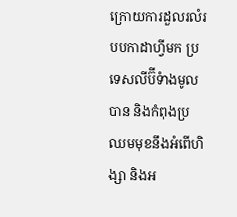ក្រោយការដួលរលំរបបកាដាហ្វីមក ប្រទេសលីប៊ីទំាងមូលបាន និងកំពុងប្រឈមមុខនឹងអំពើហិង្សា និងអ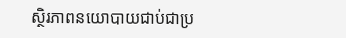ស្ថិរភាពនយោបាយជាប់ជាប្រ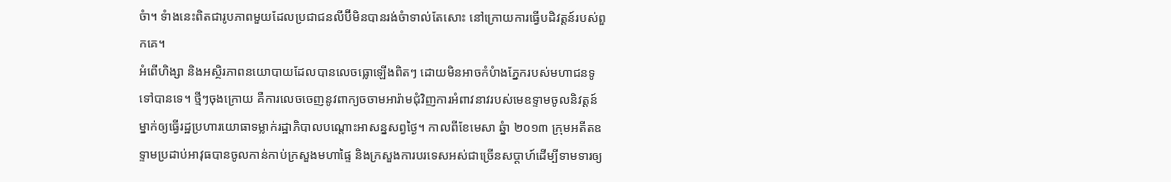ចំា។ ទំាងនេះពិតជារូបភាពមួយដែលប្រជាជនលីប៊ីមិនបានរង់ចំាទាល់តែសោះ នៅក្រោយការធ្វើបដិវត្តន៍របស់ពួកគេ។
អំពើហិង្សា និងអស្ថិរភាពនយោបាយដែលបានលេចធ្លោឡើងពិតៗ ដោយមិនអាចកំបំាងភ្នែករបស់មហាជនទូទៅបានទេ។ ថ្មីៗចុងក្រោយ គឺការលេចចេញនូវពាក្យចចាមអារ៉ាមជុំវិញការអំពាវនាវរបស់មេឧទ្ទាមចូលនិវត្តន៍ម្នាក់ឲ្យធ្វើរដ្ឋប្រហារយោធាទម្លាក់រដ្ឋាភិបាលបណ្តោះអាសន្នសព្វថ្ងៃ។ កាលពីខែមេសា ឆ្នំា ២០១៣ ក្រុមអតីតឧទ្ទាមប្រដាប់អាវុធបានចូលកាន់កាប់ក្រសួងមហាផ្ទៃ និងក្រសួងការបរទេសអស់ជាច្រើនសប្តាហ៍ដើម្បីទាមទារឲ្យ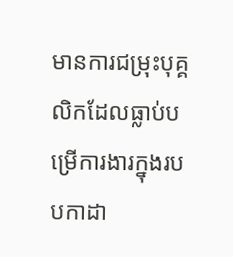មានការជម្រុះបុគ្គលិកដែលធ្លាប់បម្រើការងារក្នុងរបបកាដា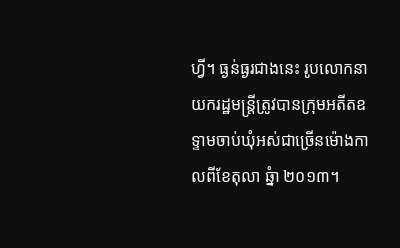ហ្វី។ ធ្ងន់ធ្ងរជាងនេះ រូបលោកនាយករដ្ឋមន្រ្តីត្រូវបានក្រុមអតីតឧទ្ទាមចាប់ឃុំអស់ជាច្រើនម៉ោងកាលពីខែតុលា ឆ្នំា ២០១៣។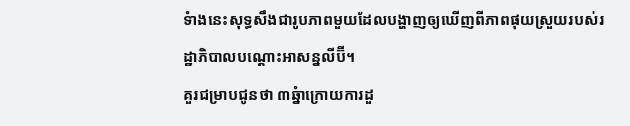ទំាងនេះសុទ្ធសឹងជារូបភាពមួយដែលបង្ហាញឲ្យឃើញពីភាពផុយស្រួយរបស់រដ្ឋាភិបាលបណ្តោះអាសន្នលីប៊ី។
គួរជម្រាបជូនថា ៣ឆ្នំាក្រោយការដួ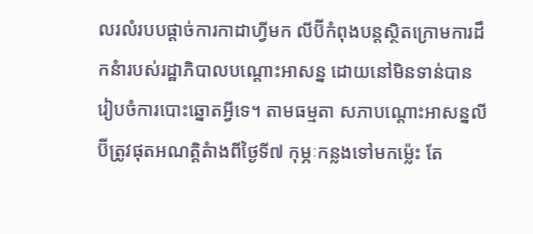លរលំរបបផ្តាច់ការកាដាហ្វីមក លីប៊ីកំពុងបន្តស្ថិតក្រោមការដឹកនំារបស់រដ្ឋាភិបាលបណ្តោះអាសន្ន ដោយនៅមិនទាន់បានរៀបចំការបោះឆ្នោតអ្វីទេ។ តាមធម្មតា សភាបណ្តោះអាសន្នលីប៊ីត្រូវផុតអណត្តិតំាងពីថ្ងៃទី៧ កុម្ភៈកន្លងទៅមកម្ល៉េះ តែ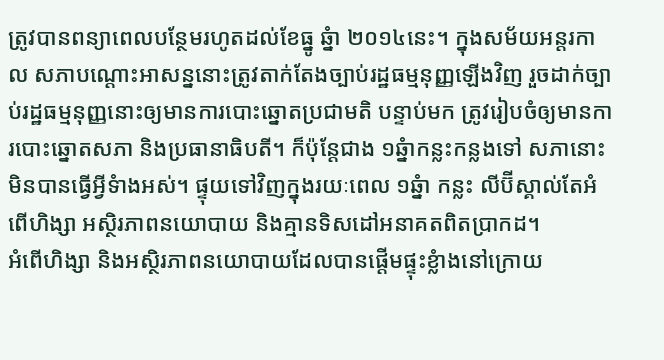ត្រូវបានពន្យាពេលបន្ថែមរហូតដល់ខែធ្នូ ឆ្នំា ២០១៤នេះ។ ក្នុងសម័យអន្តរកាល សភាបណ្តោះអាសន្ននោះត្រូវតាក់តែងច្បាប់រដ្ឋធម្មនុញ្ញឡើងវិញ រួចដាក់ច្បាប់រដ្ឋធម្មនុញ្ញនោះឲ្យមានការបោះឆ្នោតប្រជាមតិ បន្ទាប់មក ត្រូវរៀបចំឲ្យមានការបោះឆ្នោតសភា និងប្រធានាធិបតី។ ក៏ប៉ុន្តែជាង ១ឆ្នំាកន្លះកន្លងទៅ សភានោះមិនបានធ្វើអ្វីទំាងអស់។ ផ្ទុយទៅវិញក្នុងរយៈពេល ១ឆ្នំា កន្លះ លីប៊ីស្គាល់តែអំពើហិង្សា អស្ថិរភាពនយោបាយ និងគ្មានទិសដៅអនាគតពិតប្រាកដ។
អំពើហិង្សា និងអស្ថិរភាពនយោបាយដែលបានផ្តើមផ្ទុះខ្លំាងនៅក្រោយ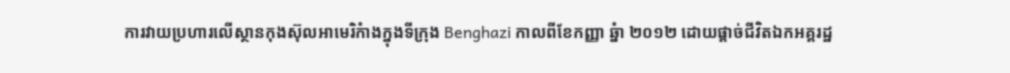ការវាយប្រហារលើស្ថានកុងស៊ុលអាមេរិកំាងក្នុងទីក្រុង Benghazi កាលពីខែកញ្ញា ឆ្នំា ២០១២ ដោយផ្តាច់ជីវិតឯកអគ្គរដ្ឋ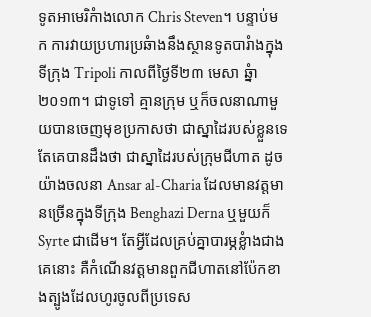ទូតអាមេរិកំាងលោក Chris Steven។ បន្ទាប់មក ការវាយប្រហារប្រឆំាងនឹងស្ថានទូតបារំាងក្នុងទីក្រុង Tripoli កាលពីថ្ងៃទី២៣ មេសា ឆ្នំា ២០១៣។ ជាទូទៅ គ្មានក្រុម ឬក៏ចលនាណាមួយបានចេញមុខប្រកាសថា ជាស្នាដៃរបស់ខ្លួនទេ តែគេបានដឹងថា ជាស្នាដៃរបស់ក្រុមជីហាត ដូចយ៉ាងចលនា Ansar al-Charia ដែលមានវត្តមានច្រើនក្នុងទីក្រុង Benghazi Derna ឬមួយក៏ Syrte ជាដើម។ តែអ្វីដែលគ្រប់គ្នាបារម្ភខ្លំាងជាងគេនោះ គឺកំណើនវត្តមានពួកជីហាតនៅប៉ែកខាងត្បូងដែលហូរចូលពីប្រទេស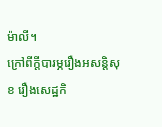ម៉ាលី។
ក្រៅពីក្តីបារម្ភរឿងអសន្តិសុខ រឿងសេដ្ឋកិ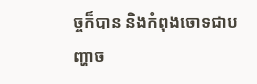ច្ចក៏បាន និងកំពុងចោទជាបញ្ហាច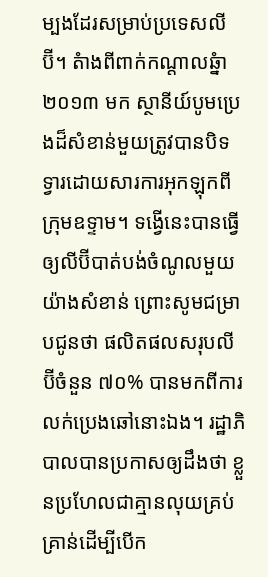ម្បងដែរសម្រាប់ប្រទេសលីប៊ី។ តំាងពីពាក់កណ្តាលឆ្នំា ២០១៣ មក ស្ថានីយ៍បូមប្រេងដ៏សំខាន់មួយត្រូវបានបិទទ្វារដោយសារការអុកឡុកពីក្រុមឧទ្ទាម។ ទង្វើនេះបានធ្វើឲ្យលីប៊ីបាត់បង់ចំណូលមួយយ៉ាងសំខាន់ ព្រោះសូមជម្រាបជូនថា ផលិតផលសរុបលីប៊ីចំនួន ៧០% បានមកពីការលក់ប្រេងឆៅនោះឯង។ រដ្ឋាភិបាលបានប្រកាសឲ្យដឹងថា ខ្លួនប្រហែលជាគ្មានលុយគ្រប់គ្រាន់ដើម្បីបើក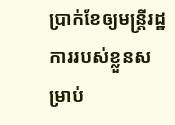ប្រាក់ខែឲ្យមន្រ្តីរដ្ឋការរបស់ខ្លួនសម្រាប់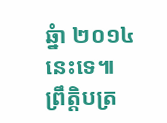ឆ្នំា ២០១៤ នេះទេ៕
ព្រឹត្តិបត្រ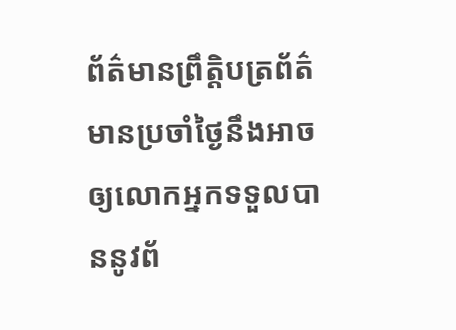ព័ត៌មានព្រឹត្តិបត្រព័ត៌មានប្រចាំថ្ងៃនឹងអាចឲ្យលោកអ្នកទទួលបាននូវព័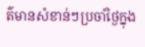ត៌មានសំខាន់ៗប្រចាំថ្ងៃក្នុង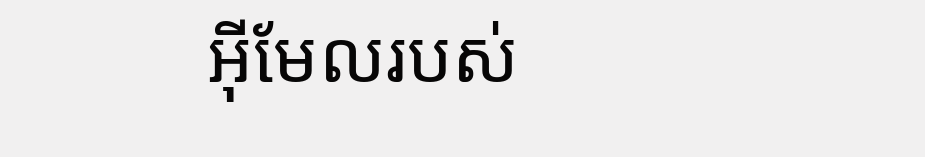អ៊ីមែលរបស់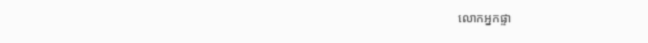លោកអ្នកផ្ទា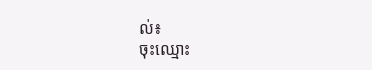ល់៖
ចុះឈ្មោះ